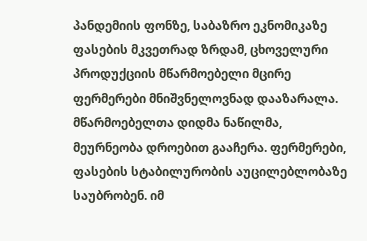პანდემიის ფონზე, საბაზრო ეკნომიკაზე ფასების მკვეთრად ზრდამ, ცხოველური პროდუქციის მწარმოებელი მცირე ფერმერები მნიშვნელოვნად დააზარალა. მწარმოებელთა დიდმა ნაწილმა, მეურნეობა დროებით გააჩერა. ფერმერები, ფასების სტაბილურობის აუცილებლობაზე საუბრობენ. იმ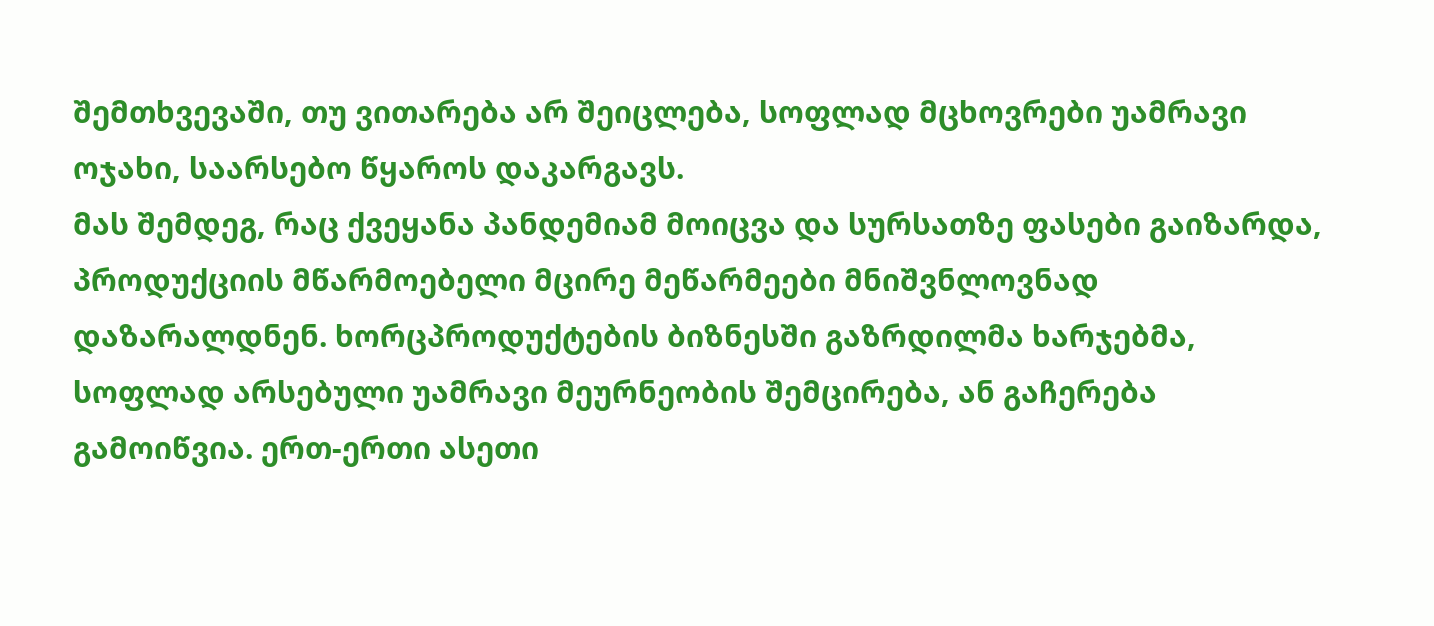შემთხვევაში, თუ ვითარება არ შეიცლება, სოფლად მცხოვრები უამრავი ოჯახი, საარსებო წყაროს დაკარგავს.
მას შემდეგ, რაც ქვეყანა პანდემიამ მოიცვა და სურსათზე ფასები გაიზარდა, პროდუქციის მწარმოებელი მცირე მეწარმეები მნიშვნლოვნად დაზარალდნენ. ხორცპროდუქტების ბიზნესში გაზრდილმა ხარჯებმა, სოფლად არსებული უამრავი მეურნეობის შემცირება, ან გაჩერება გამოიწვია. ერთ-ერთი ასეთი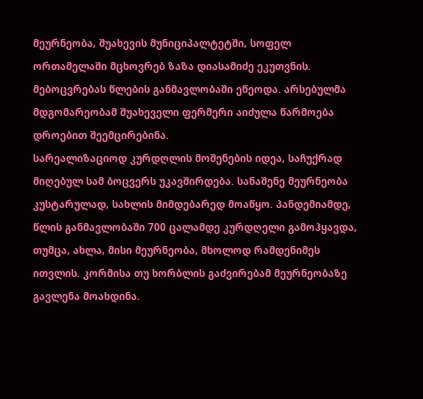მეურნეობა, შუახევის მუნიციპალტეტში, სოფელ ორთამელაში მცხოვრებ ზაზა დიასამიძე ეკუთვნის. მებოცვრებას წლების განმავლობაში ეწეოდა. არსებულმა მდგომარეობამ შუახეველი ფერმერი აიძულა წარმოება დროებით შეემცირებინა.
სარეალიზაციოდ კურდღლის მოშენების იდეა, საჩუქრად მიღებულ სამ ბოცვერს უკავშირდება. სანაშენე მეურნეობა კუსტარულად, სახლის მიმდებარედ მოაწყო. პანდემიამდე, წლის განმავლობაში 700 ცალამდე კურდღელი გამოჰყავდა, თუმცა, ახლა, მისი მეურნეობა, მხოლოდ რამდენიმეს ითვლის. კორმისა თუ ხორბლის გაძვირებამ მეურნეობაზე გავლენა მოახდინა.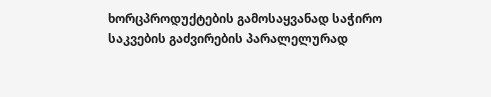ხორცპროდუქტების გამოსაყვანად საჭირო საკვების გაძვირების პარალელურად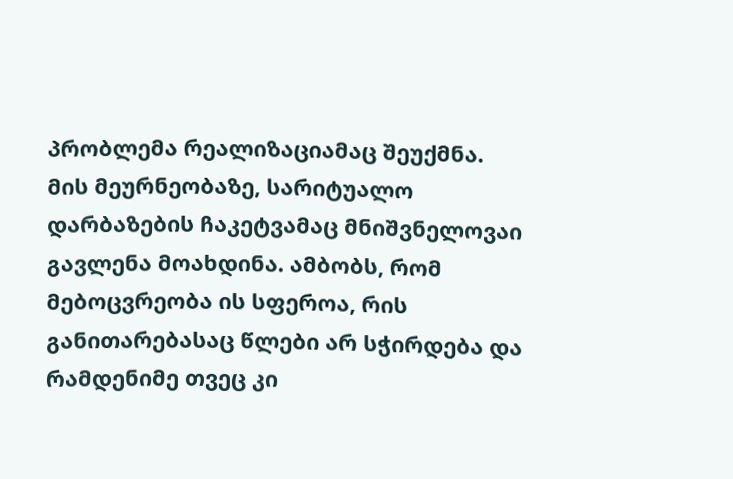პრობლემა რეალიზაციამაც შეუქმნა. მის მეურნეობაზე, სარიტუალო დარბაზების ჩაკეტვამაც მნიშვნელოვაი გავლენა მოახდინა. ამბობს, რომ მებოცვრეობა ის სფეროა, რის განითარებასაც წლები არ სჭირდება და რამდენიმე თვეც კი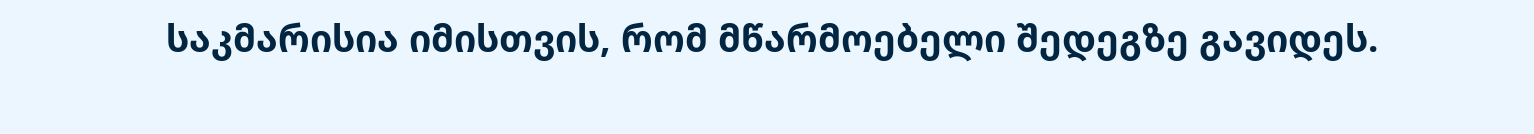საკმარისია იმისთვის, რომ მწარმოებელი შედეგზე გავიდეს.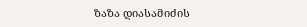ზაზა დიასამიძის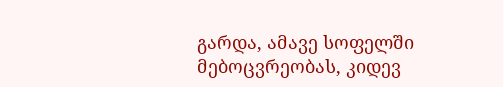გარდა, ამავე სოფელში მებოცვრეობას, კიდევ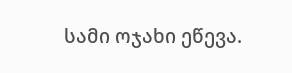სამი ოჯახი ეწევა.